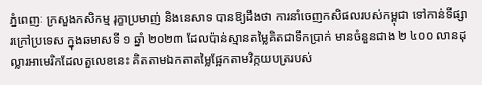ភ្នំពេញៈ ក្រសួងកសិកម្ម រុក្ខាប្រមាញ់ និងនេសាទ បានឱ្យដឹងថា ការនាំចេញកសិផលរបស់កម្ពុជា ទៅកាន់ទីផ្សារក្រៅប្រទេស ក្នុងឆមាសទី ១ ឆ្នាំ ២០២៣ ដែលប៉ាន់ស្មានតម្លៃគិតជាទឹកប្រាក់ មានចំនួនជាង ២ ៤០០ លានដុល្លារអាមេរិកដែលតួលេខនេះ គិតតាមឯកតាតម្លៃផ្អែកតាមវិក្កយបត្ររបស់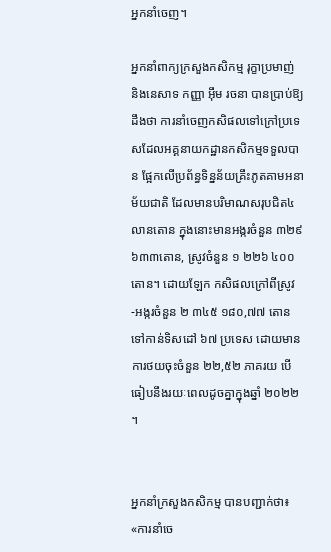អ្នកនាំចេញ។

អ្នកនាំពាក្យក្រសួងកសិកម្ម រុក្ខាប្រមាញ់ និងនេសាទ កញ្ញា អ៊ឹម រចនា បានប្រាប់ឱ្យដឹងថា ការនាំចេញកសិផលទៅក្រៅប្រទេសដែលអគ្គនាយកដ្ឋានកសិកម្មទទួលបាន ផ្អែកលើប្រព័ន្ធទិន្នន័យគ្រឹះភូតគាមអនាម័យជាតិ ដែលមានបរិមាណសរុបជិត៤លានតោន ក្នុងនោះមានអង្ករចំនួន ៣២៩ ៦៣៣តោន, ស្រូវចំនួន ១ ២២៦ ៤០០ តោន។ ដោយឡែក កសិផលក្រៅពីស្រូវ-អង្ករចំនួន ២ ៣៤៥ ១៨០,៧៧ តោន ទៅកាន់ទិសដៅ ៦៧ ប្រទេស ដោយមានការថយចុះចំនួន ២២,៥២ ភាគរយ បើធៀបនឹងរយៈពេលដូចគ្នាក្នុងឆ្នាំ ២០២២ ។


អ្នកនាំក្រសួងកសិកម្ម បានបញ្ជាក់ថា៖ «ការនាំចេ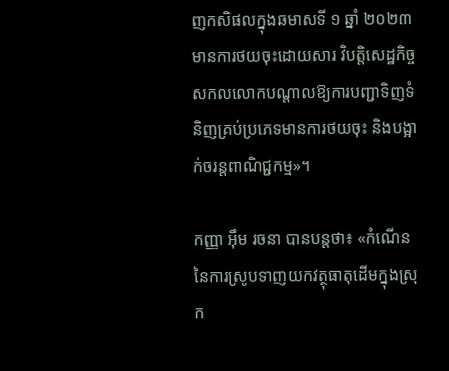ញកសិផលក្នុងឆមាសទី ១ ឆ្នាំ ២០២៣ មានការថយចុះដោយសារ វិបត្តិសេដ្ឋកិច្ចសកលលោកបណ្តាលឱ្យការបញ្ជាទិញទំនិញគ្រប់ប្រភេទមានការថយចុះ និងបង្អាក់ចរន្តពាណិជ្ជកម្ម»។

កញ្ញា អ៊ឹម រចនា បានបន្តថា៖ «កំណើននៃការស្រូបទាញយកវត្ថុធាតុដើមក្នុងស្រុក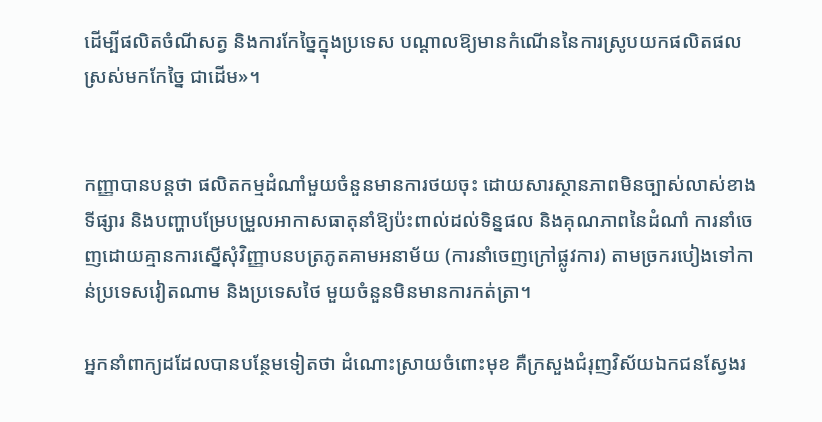ដើម្បីផលិតចំណីសត្វ និងការកែច្នៃក្នុងប្រទេស បណ្ដាលឱ្យមានកំណើននៃការស្រូបយកផលិតផលស្រស់មកកែច្នៃ ជាដើម»។


កញ្ញាបានបន្តថា ផលិតកម្មដំណាំមួយចំនួនមានការថយចុះ ដោយសារស្ថានភាពមិនច្បាស់លាស់ខាងទីផ្សារ និងបញ្ហាបម្រែបម្រួលអាកាសធាតុនាំឱ្យប៉ះពាល់ដល់ទិន្នផល និងគុណភាពនៃដំណាំ ការនាំចេញដោយគ្មានការស្នើសុំវិញ្ញាបនបត្រភូតគាមអនាម័យ (ការនាំចេញក្រៅផ្លូវការ) តាមច្រករបៀងទៅកាន់ប្រទេសវៀតណាម និងប្រទេសថៃ មួយចំនួនមិនមានការកត់ត្រា។

អ្នកនាំពាក្យដដែលបានបន្ថែមទៀតថា ដំណោះស្រាយចំពោះមុខ គឺក្រសួងជំរុញវិស័យឯកជនស្វែងរ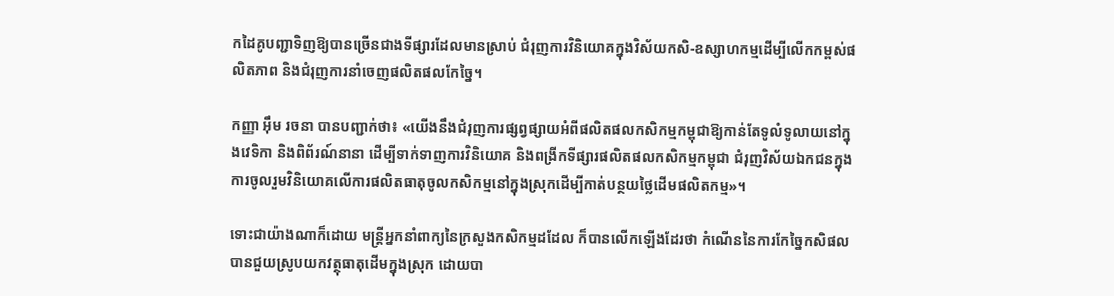កដៃគូបញ្ជាទិញឱ្យបានច្រើនជាងទីផ្សារដែលមានស្រាប់ ជំរុញការវិនិយោគក្នុងវិស័យកសិ-ឧស្សាហកម្មដើម្បីលើកកម្ពស់ផលិតភាព និងជំរុញការនាំចេញផលិតផលកែច្នៃ។

កញ្ញា អ៊ឹម រចនា បានបញ្ជាក់ថា៖ «យើងនឹងជំរុញការផ្សព្វផ្សាយអំពីផលិតផលកសិកម្មកម្ពុជាឱ្យកាន់តែទូលំទូលាយនៅក្នុងវេទិកា និងពិព័រណ៍នានា ដើម្បីទាក់ទាញការវិនិយោគ និងពង្រីកទីផ្សារផលិតផលកសិកម្មកម្ពុជា ជំរុញវិស័យឯកជនក្នុងការចូលរួមវិនិយោគលើការផលិតធាតុចូលកសិកម្មនៅក្នុងស្រុកដើម្បីកាត់បន្ថយថ្លៃដើមផលិតកម្ម»។

ទោះជាយ៉ាងណាក៏ដោយ មន្ត្រីអ្នកនាំពាក្យនៃក្រសួងកសិកម្មដដែល ក៏បានលើកឡើងដែរថា កំណើននៃការកែច្នៃកសិផល បានជួយស្រូបយកវត្ថុធាតុដើមក្នុងស្រុក ដោយបា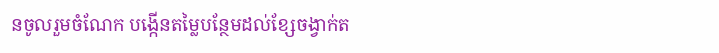នចូលរួមចំណែក បង្កើនតម្លៃបន្ថែមដល់ខ្សែចង្វាក់ត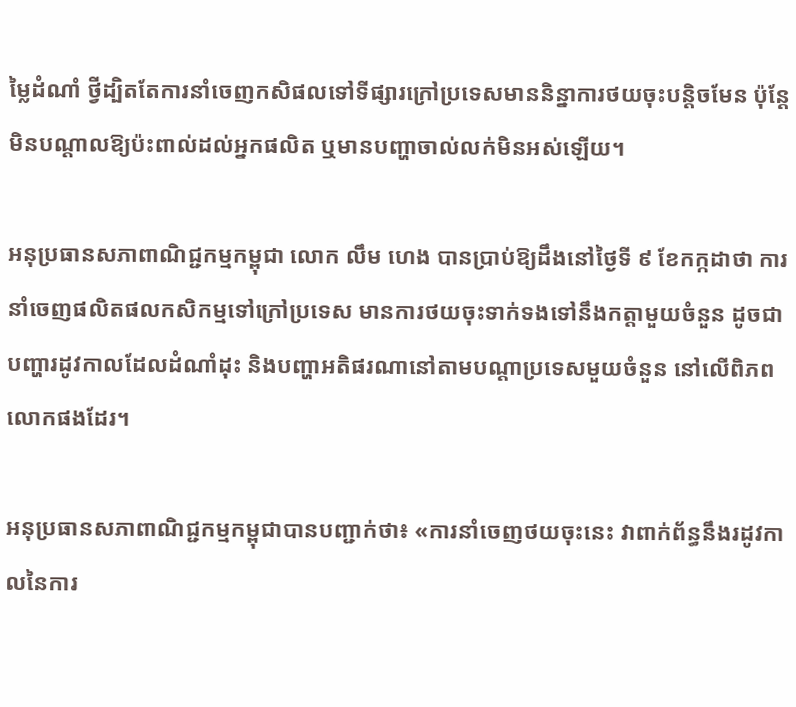ម្លៃដំណាំ ថ្វីដ្បិតតែការនាំចេញកសិផលទៅទីផ្សារក្រៅប្រទេសមាននិន្នាការថយចុះបន្តិចមែន ប៉ុន្តែមិនបណ្តាលឱ្យប៉ះពាល់ដល់អ្នកផលិត ឬមានបញ្ហាចាល់លក់មិនអស់ឡើយ។

អនុប្រធានសភាពាណិជ្ជកម្មកម្ពុជា លោក លឹម ហេង បានប្រាប់ឱ្យដឹងនៅថ្ងៃទី ៩ ខែកក្កដាថា ការនាំចេញផលិតផលកសិកម្មទៅក្រៅប្រទេស មានការថយចុះទាក់ទងទៅនឹងកត្តាមួយចំនួន ដូចជាបញ្ហារដូវកាលដែលដំណាំដុះ និងបញ្ហាអតិផរណានៅតាមបណ្តាប្រទេសមួយចំនួន នៅលើពិភពលោកផងដែរ។

អនុប្រធានសភាពាណិជ្ជកម្មកម្ពុជាបានបញ្ជាក់ថា៖ «ការនាំចេញថយចុះនេះ វាពាក់ព័ន្ធនឹងរដូវកាលនៃការ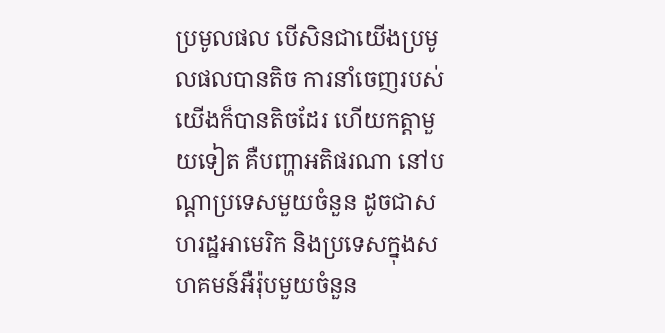ប្រមូលផល បើសិនជាយើងប្រមូលផលបានតិច ការនាំចេញរបស់យើងក៏បានតិចដែរ ហើយកត្តាមួយទៀត គឺបញ្ហាអតិផរណា នៅបណ្តាប្រទេសមួយចំនួន ដូចជាសហរដ្ឋអាមេរិក និងប្រទេសក្នុងសហគមន៍អឺរ៉ុបមួយចំនួន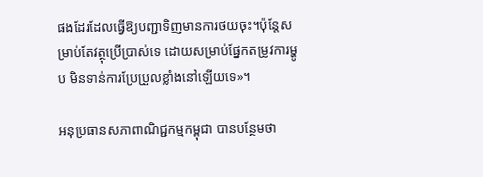ផងដែរដែលធ្វើឱ្យបញ្ជាទិញមានការថយចុះ។ប៉ុន្តែសម្រាប់តែវត្ថុប្រើប្រាស់ទេ ដោយសម្រាប់ផ្នែកតម្រូវការម្ហូប មិនទាន់ការប្រែប្រួលខ្លាំងនៅឡើយទេ»។

អនុប្រធានសភាពាណិជ្ជកម្មកម្ពុជា បានបន្ថែមថា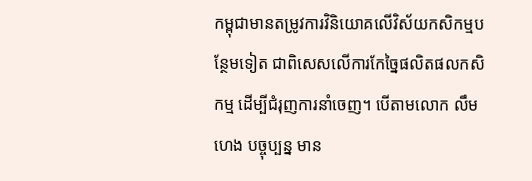កម្ពុជាមានតម្រូវការវិនិយោគលើវិស័យកសិកម្មបន្ថែមទៀត ជាពិសេសលើការកែច្នៃផលិតផលកសិកម្ម ដើម្បីជំរុញការនាំចេញ។ បើតាមលោក លឹម ហេង បច្ចុប្បន្ន មាន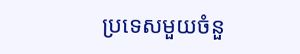ប្រទេសមួយចំនួ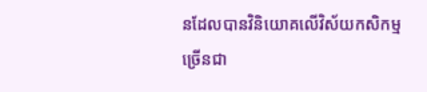នដែលបានវិនិយោគលើវិស័យកសិកម្មច្រើនជា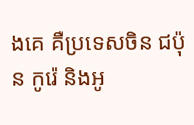ងគេ គឺប្រទេសចិន ជប៉ុន កូរ៉េ និងអូ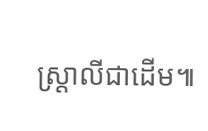ស្ត្រាលីជាដើម៕